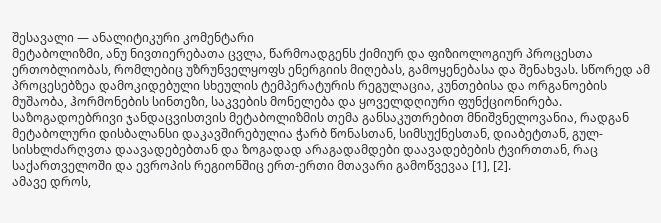შესავალი — ანალიტიკური კომენტარი
მეტაბოლიზმი, ანუ ნივთიერებათა ცვლა, წარმოადგენს ქიმიურ და ფიზიოლოგიურ პროცესთა ერთობლიობას, რომლებიც უზრუნველყოფს ენერგიის მიღებას, გამოყენებასა და შენახვას. სწორედ ამ პროცესებზეა დამოკიდებული სხეულის ტემპერატურის რეგულაცია, კუნთებისა და ორგანოების მუშაობა, ჰორმონების სინთეზი, საკვების მონელება და ყოველდღიური ფუნქციონირება. საზოგადოებრივი ჯანდაცვისთვის მეტაბოლიზმის თემა განსაკუთრებით მნიშვნელოვანია, რადგან მეტაბოლური დისბალანსი დაკავშირებულია ჭარბ წონასთან, სიმსუქნესთან, დიაბეტთან, გულ-სისხლძარღვთა დაავადებებთან და ზოგადად არაგადამდები დაავადებების ტვირთთან, რაც საქართველოში და ევროპის რეგიონშიც ერთ-ერთი მთავარი გამოწვევაა [1], [2].
ამავე დროს,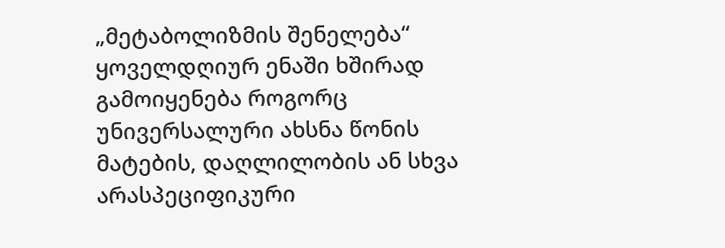„მეტაბოლიზმის შენელება“ ყოველდღიურ ენაში ხშირად გამოიყენება როგორც უნივერსალური ახსნა წონის მატების, დაღლილობის ან სხვა არასპეციფიკური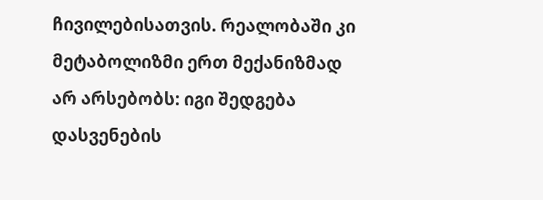ჩივილებისათვის. რეალობაში კი მეტაბოლიზმი ერთ მექანიზმად არ არსებობს: იგი შედგება დასვენების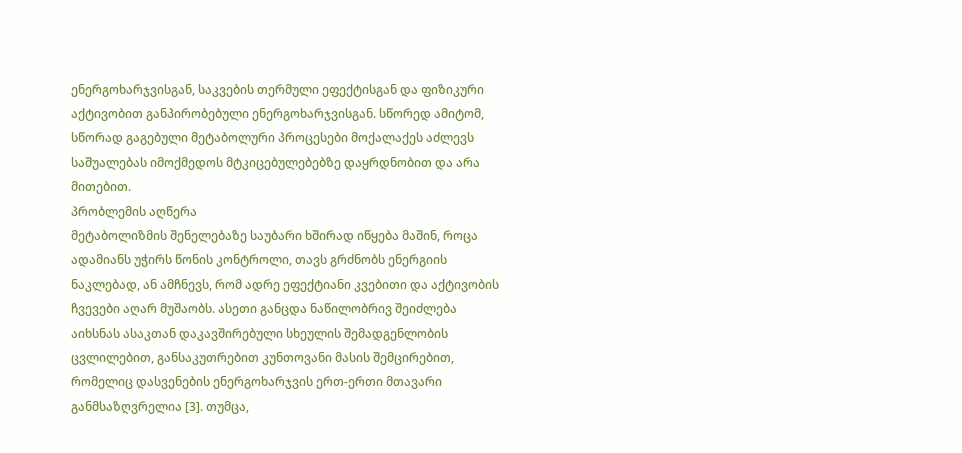ენერგოხარჯვისგან, საკვების თერმული ეფექტისგან და ფიზიკური აქტივობით განპირობებული ენერგოხარჯვისგან. სწორედ ამიტომ, სწორად გაგებული მეტაბოლური პროცესები მოქალაქეს აძლევს საშუალებას იმოქმედოს მტკიცებულებებზე დაყრდნობით და არა მითებით.
პრობლემის აღწერა
მეტაბოლიზმის შენელებაზე საუბარი ხშირად იწყება მაშინ, როცა ადამიანს უჭირს წონის კონტროლი, თავს გრძნობს ენერგიის ნაკლებად, ან ამჩნევს, რომ ადრე ეფექტიანი კვებითი და აქტივობის ჩვევები აღარ მუშაობს. ასეთი განცდა ნაწილობრივ შეიძლება აიხსნას ასაკთან დაკავშირებული სხეულის შემადგენლობის ცვლილებით, განსაკუთრებით კუნთოვანი მასის შემცირებით, რომელიც დასვენების ენერგოხარჯვის ერთ-ერთი მთავარი განმსაზღვრელია [3]. თუმცა,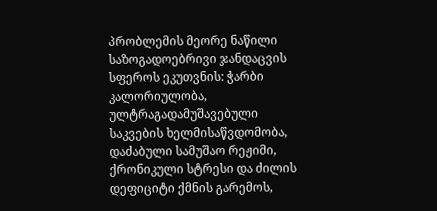პრობლემის მეორე ნაწილი საზოგადოებრივი ჯანდაცვის სფეროს ეკუთვნის: ჭარბი კალორიულობა, ულტრაგადამუშავებული საკვების ხელმისაწვდომობა, დაძაბული სამუშაო რეჟიმი, ქრონიკული სტრესი და ძილის დეფიციტი ქმნის გარემოს,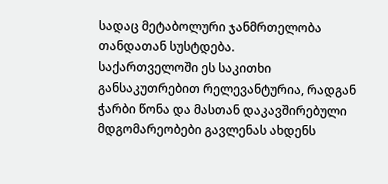სადაც მეტაბოლური ჯანმრთელობა თანდათან სუსტდება.
საქართველოში ეს საკითხი განსაკუთრებით რელევანტურია, რადგან ჭარბი წონა და მასთან დაკავშირებული მდგომარეობები გავლენას ახდენს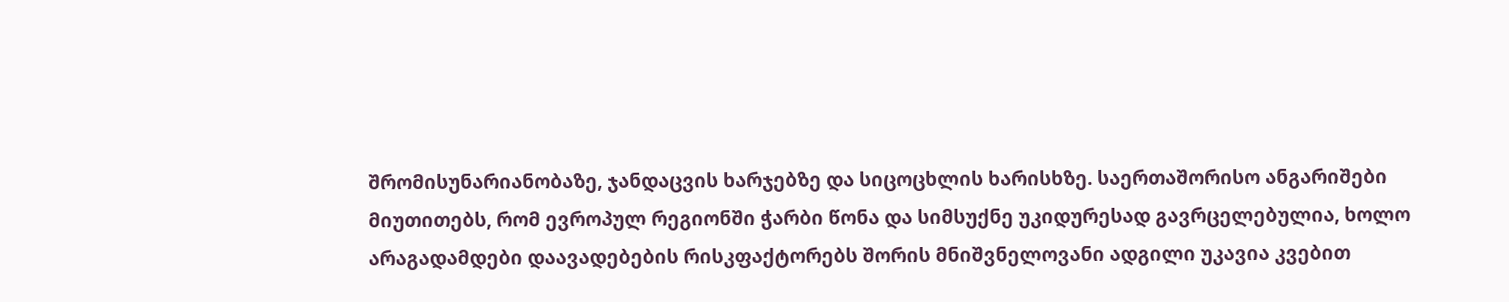შრომისუნარიანობაზე, ჯანდაცვის ხარჯებზე და სიცოცხლის ხარისხზე. საერთაშორისო ანგარიშები მიუთითებს, რომ ევროპულ რეგიონში ჭარბი წონა და სიმსუქნე უკიდურესად გავრცელებულია, ხოლო არაგადამდები დაავადებების რისკფაქტორებს შორის მნიშვნელოვანი ადგილი უკავია კვებით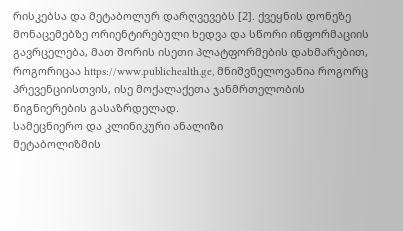რისკებსა და მეტაბოლურ დარღვევებს [2]. ქვეყნის დონეზე მონაცემებზე ორიენტირებული ხედვა და სწორი ინფორმაციის გავრცელება, მათ შორის ისეთი პლატფორმების დახმარებით, როგორიცაა https://www.publichealth.ge, მნიშვნელოვანია როგორც პრევენციისთვის, ისე მოქალაქეთა ჯანმრთელობის წიგნიერების გასაზრდელად.
სამეცნიერო და კლინიკური ანალიზი
მეტაბოლიზმის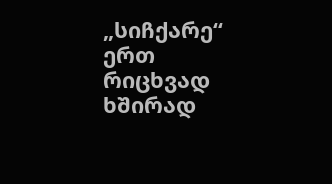„სიჩქარე“ ერთ რიცხვად ხშირად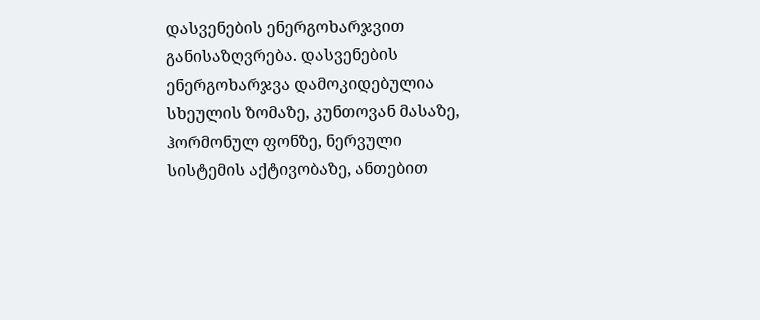დასვენების ენერგოხარჯვით განისაზღვრება. დასვენების ენერგოხარჯვა დამოკიდებულია სხეულის ზომაზე, კუნთოვან მასაზე, ჰორმონულ ფონზე, ნერვული სისტემის აქტივობაზე, ანთებით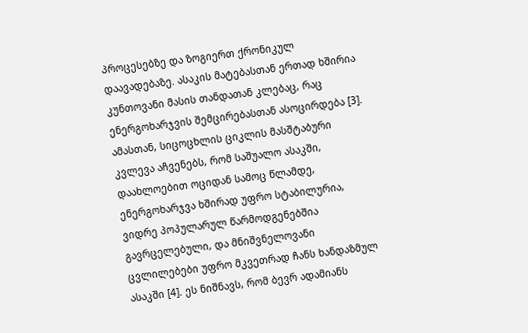პროცესებზე და ზოგიერთ ქრონიკულ დაავადებაზე. ასაკის მატებასთან ერთად ხშირია კუნთოვანი მასის თანდათან კლებაც, რაც ენერგოხარჯვის შემცირებასთან ასოცირდება [3]. ამასთან, სიცოცხლის ციკლის მასშტაბური კვლევა აჩვენებს, რომ საშუალო ასაკში, დაახლოებით ოციდან სამოც წლამდე, ენერგოხარჯვა ხშირად უფრო სტაბილურია, ვიდრე პოპულარულ წარმოდგენებშია გავრცელებული, და მნიშვნელოვანი ცვლილებები უფრო მკვეთრად ჩანს ხანდაზმულ ასაკში [4]. ეს ნიშნავს, რომ ბევრ ადამიანს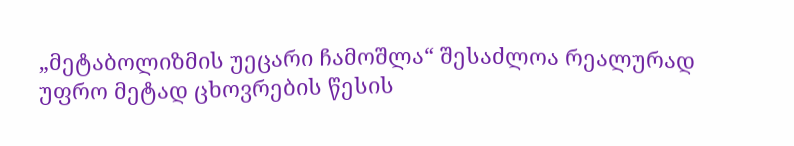„მეტაბოლიზმის უეცარი ჩამოშლა“ შესაძლოა რეალურად უფრო მეტად ცხოვრების წესის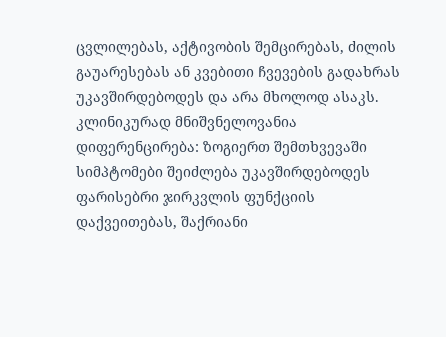ცვლილებას, აქტივობის შემცირებას, ძილის გაუარესებას ან კვებითი ჩვევების გადახრას უკავშირდებოდეს და არა მხოლოდ ასაკს.
კლინიკურად მნიშვნელოვანია დიფერენცირება: ზოგიერთ შემთხვევაში სიმპტომები შეიძლება უკავშირდებოდეს ფარისებრი ჯირკვლის ფუნქციის დაქვეითებას, შაქრიანი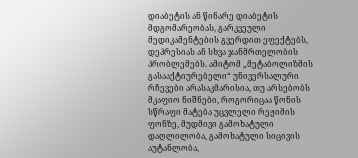დიაბეტის ან წინარე დიაბეტის მდგომარეობას, გარკვეული მედიკამენტების გვერდით ეფექტებს, დეპრესიას ან სხვა ჯანმრთელობის პრობლემებს. ამიტომ „მეტაბოლიზმის გასააქტიურებელი“ უნივერსალური რჩევები არასაკმარისია, თუ არსებობს მკაფიო ნიშნები, როგორიცაა წონის სწრაფი მატება უცვლელი რეჟიმის ფონზე, მუდმივი გამოხატული დაღლილობა, გამოხატული სიცივის აუტანლობა,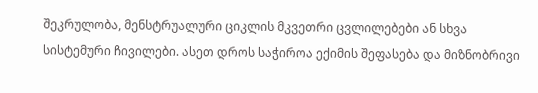შეკრულობა, მენსტრუალური ციკლის მკვეთრი ცვლილებები ან სხვა სისტემური ჩივილები. ასეთ დროს საჭიროა ექიმის შეფასება და მიზნობრივი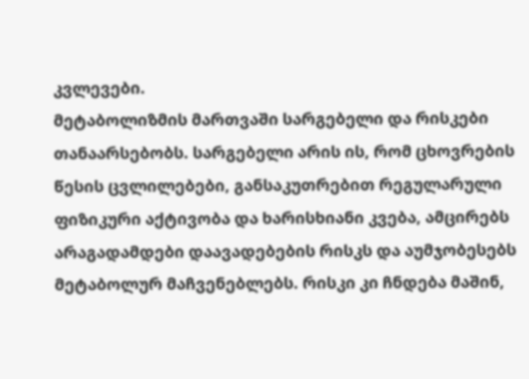კვლევები.
მეტაბოლიზმის მართვაში სარგებელი და რისკები თანაარსებობს. სარგებელი არის ის, რომ ცხოვრების წესის ცვლილებები, განსაკუთრებით რეგულარული ფიზიკური აქტივობა და ხარისხიანი კვება, ამცირებს არაგადამდები დაავადებების რისკს და აუმჯობესებს მეტაბოლურ მაჩვენებლებს. რისკი კი ჩნდება მაშინ,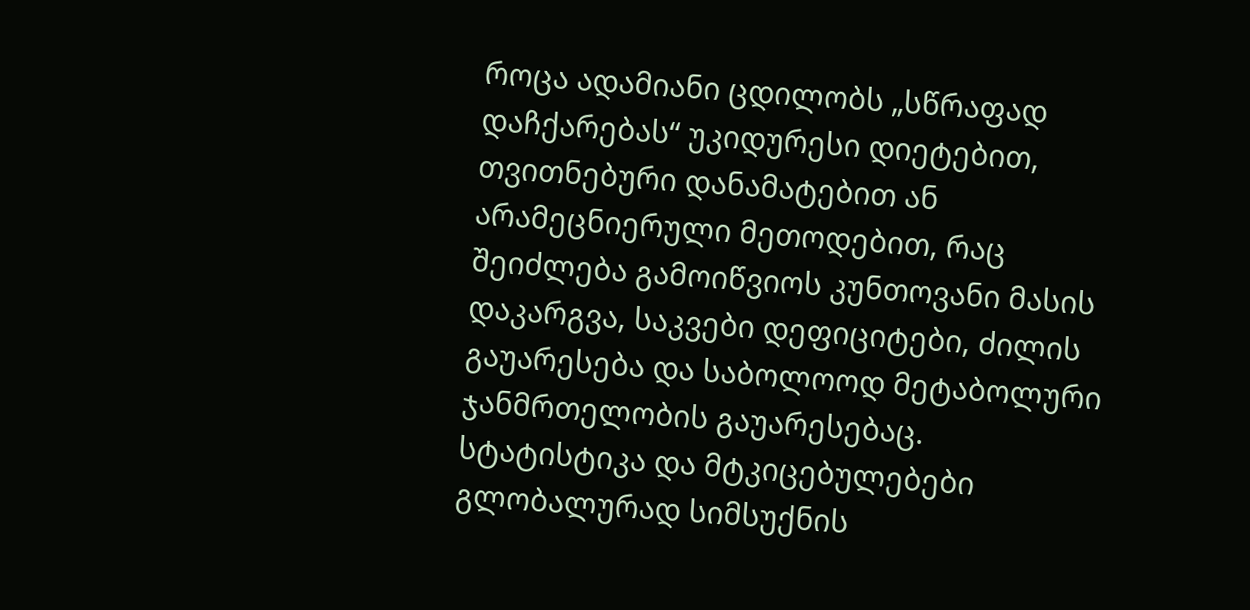როცა ადამიანი ცდილობს „სწრაფად დაჩქარებას“ უკიდურესი დიეტებით, თვითნებური დანამატებით ან არამეცნიერული მეთოდებით, რაც შეიძლება გამოიწვიოს კუნთოვანი მასის დაკარგვა, საკვები დეფიციტები, ძილის გაუარესება და საბოლოოდ მეტაბოლური ჯანმრთელობის გაუარესებაც.
სტატისტიკა და მტკიცებულებები
გლობალურად სიმსუქნის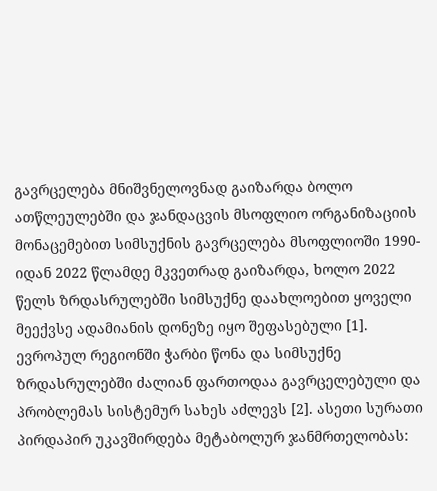გავრცელება მნიშვნელოვნად გაიზარდა ბოლო ათწლეულებში და ჯანდაცვის მსოფლიო ორგანიზაციის მონაცემებით სიმსუქნის გავრცელება მსოფლიოში 1990-იდან 2022 წლამდე მკვეთრად გაიზარდა, ხოლო 2022 წელს ზრდასრულებში სიმსუქნე დაახლოებით ყოველი მეექვსე ადამიანის დონეზე იყო შეფასებული [1]. ევროპულ რეგიონში ჭარბი წონა და სიმსუქნე ზრდასრულებში ძალიან ფართოდაა გავრცელებული და პრობლემას სისტემურ სახეს აძლევს [2]. ასეთი სურათი პირდაპირ უკავშირდება მეტაბოლურ ჯანმრთელობას: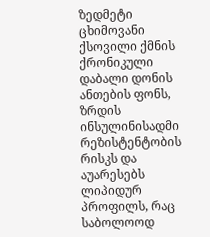ზედმეტი ცხიმოვანი ქსოვილი ქმნის ქრონიკული დაბალი დონის ანთების ფონს, ზრდის ინსულინისადმი რეზისტენტობის რისკს და აუარესებს ლიპიდურ პროფილს, რაც საბოლოოდ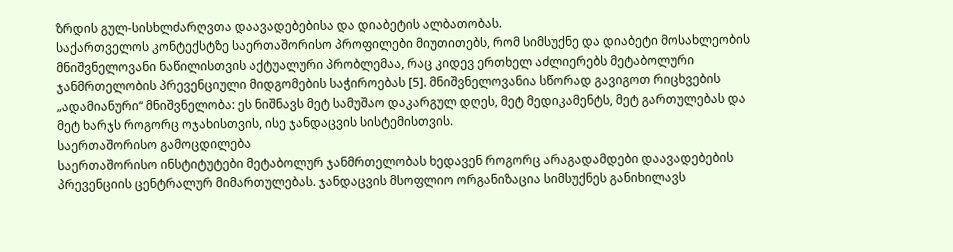ზრდის გულ-სისხლძარღვთა დაავადებებისა და დიაბეტის ალბათობას.
საქართველოს კონტექსტზე საერთაშორისო პროფილები მიუთითებს, რომ სიმსუქნე და დიაბეტი მოსახლეობის მნიშვნელოვანი ნაწილისთვის აქტუალური პრობლემაა, რაც კიდევ ერთხელ აძლიერებს მეტაბოლური ჯანმრთელობის პრევენციული მიდგომების საჭიროებას [5]. მნიშვნელოვანია სწორად გავიგოთ რიცხვების „ადამიანური“ მნიშვნელობა: ეს ნიშნავს მეტ სამუშაო დაკარგულ დღეს, მეტ მედიკამენტს, მეტ გართულებას და მეტ ხარჯს როგორც ოჯახისთვის, ისე ჯანდაცვის სისტემისთვის.
საერთაშორისო გამოცდილება
საერთაშორისო ინსტიტუტები მეტაბოლურ ჯანმრთელობას ხედავენ როგორც არაგადამდები დაავადებების პრევენციის ცენტრალურ მიმართულებას. ჯანდაცვის მსოფლიო ორგანიზაცია სიმსუქნეს განიხილავს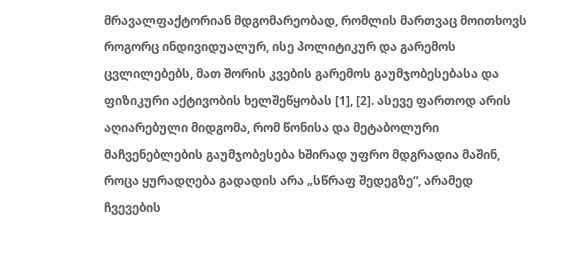მრავალფაქტორიან მდგომარეობად, რომლის მართვაც მოითხოვს როგორც ინდივიდუალურ, ისე პოლიტიკურ და გარემოს ცვლილებებს, მათ შორის კვების გარემოს გაუმჯობესებასა და ფიზიკური აქტივობის ხელშეწყობას [1], [2]. ასევე ფართოდ არის აღიარებული მიდგომა, რომ წონისა და მეტაბოლური მაჩვენებლების გაუმჯობესება ხშირად უფრო მდგრადია მაშინ, როცა ყურადღება გადადის არა „სწრაფ შედეგზე“, არამედ ჩვევების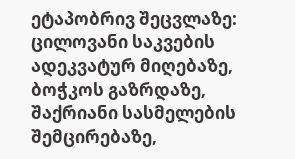ეტაპობრივ შეცვლაზე: ცილოვანი საკვების ადეკვატურ მიღებაზე, ბოჭკოს გაზრდაზე, შაქრიანი სასმელების შემცირებაზე,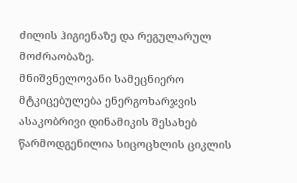ძილის ჰიგიენაზე და რეგულარულ მოძრაობაზე.
მნიშვნელოვანი სამეცნიერო მტკიცებულება ენერგოხარჯვის ასაკობრივი დინამიკის შესახებ წარმოდგენილია სიცოცხლის ციკლის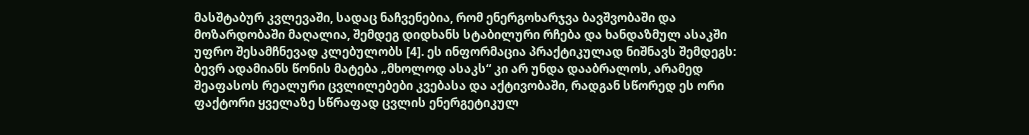მასშტაბურ კვლევაში, სადაც ნაჩვენებია, რომ ენერგოხარჯვა ბავშვობაში და მოზარდობაში მაღალია, შემდეგ დიდხანს სტაბილური რჩება და ხანდაზმულ ასაკში უფრო შესამჩნევად კლებულობს [4]. ეს ინფორმაცია პრაქტიკულად ნიშნავს შემდეგს: ბევრ ადამიანს წონის მატება „მხოლოდ ასაკს“ კი არ უნდა დააბრალოს, არამედ შეაფასოს რეალური ცვლილებები კვებასა და აქტივობაში, რადგან სწორედ ეს ორი ფაქტორი ყველაზე სწრაფად ცვლის ენერგეტიკულ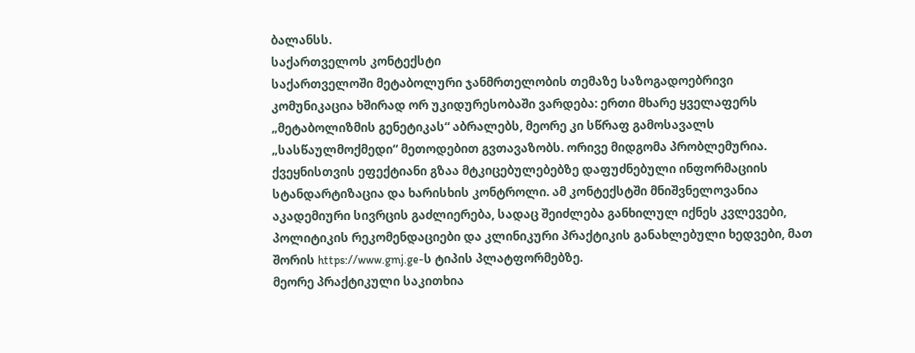ბალანსს.
საქართველოს კონტექსტი
საქართველოში მეტაბოლური ჯანმრთელობის თემაზე საზოგადოებრივი კომუნიკაცია ხშირად ორ უკიდურესობაში ვარდება: ერთი მხარე ყველაფერს „მეტაბოლიზმის გენეტიკას“ აბრალებს, მეორე კი სწრაფ გამოსავალს „სასწაულმოქმედი“ მეთოდებით გვთავაზობს. ორივე მიდგომა პრობლემურია. ქვეყნისთვის ეფექტიანი გზაა მტკიცებულებებზე დაფუძნებული ინფორმაციის სტანდარტიზაცია და ხარისხის კონტროლი. ამ კონტექსტში მნიშვნელოვანია აკადემიური სივრცის გაძლიერება, სადაც შეიძლება განხილულ იქნეს კვლევები, პოლიტიკის რეკომენდაციები და კლინიკური პრაქტიკის განახლებული ხედვები, მათ შორის https://www.gmj.ge-ს ტიპის პლატფორმებზე.
მეორე პრაქტიკული საკითხია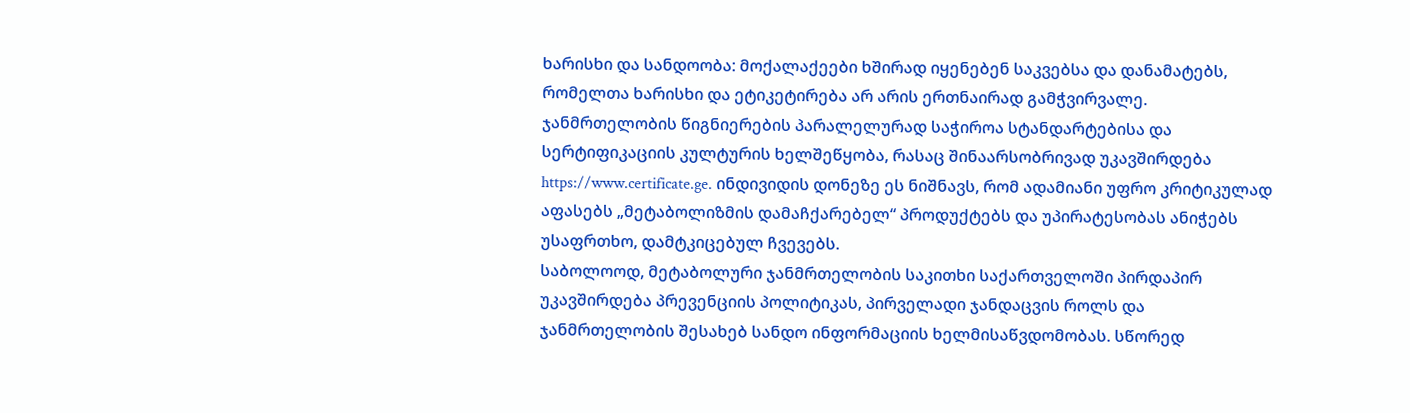ხარისხი და სანდოობა: მოქალაქეები ხშირად იყენებენ საკვებსა და დანამატებს, რომელთა ხარისხი და ეტიკეტირება არ არის ერთნაირად გამჭვირვალე. ჯანმრთელობის წიგნიერების პარალელურად საჭიროა სტანდარტებისა და სერტიფიკაციის კულტურის ხელშეწყობა, რასაც შინაარსობრივად უკავშირდება https://www.certificate.ge. ინდივიდის დონეზე ეს ნიშნავს, რომ ადამიანი უფრო კრიტიკულად აფასებს „მეტაბოლიზმის დამაჩქარებელ“ პროდუქტებს და უპირატესობას ანიჭებს უსაფრთხო, დამტკიცებულ ჩვევებს.
საბოლოოდ, მეტაბოლური ჯანმრთელობის საკითხი საქართველოში პირდაპირ უკავშირდება პრევენციის პოლიტიკას, პირველადი ჯანდაცვის როლს და ჯანმრთელობის შესახებ სანდო ინფორმაციის ხელმისაწვდომობას. სწორედ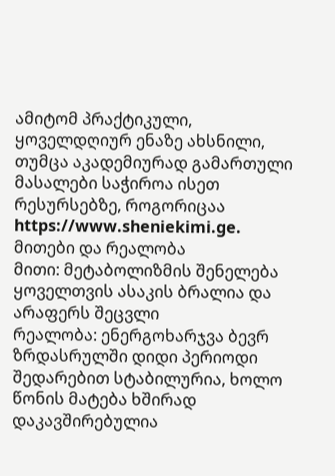ამიტომ პრაქტიკული, ყოველდღიურ ენაზე ახსნილი, თუმცა აკადემიურად გამართული მასალები საჭიროა ისეთ რესურსებზე, როგორიცაა https://www.sheniekimi.ge.
მითები და რეალობა
მითი: მეტაბოლიზმის შენელება ყოველთვის ასაკის ბრალია და არაფერს შეცვლი
რეალობა: ენერგოხარჯვა ბევრ ზრდასრულში დიდი პერიოდი შედარებით სტაბილურია, ხოლო წონის მატება ხშირად დაკავშირებულია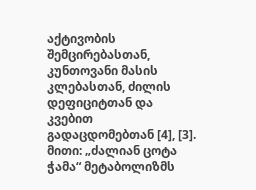აქტივობის შემცირებასთან, კუნთოვანი მასის კლებასთან, ძილის დეფიციტთან და კვებით გადაცდომებთან [4], [3].
მითი: „ძალიან ცოტა ჭამა“ მეტაბოლიზმს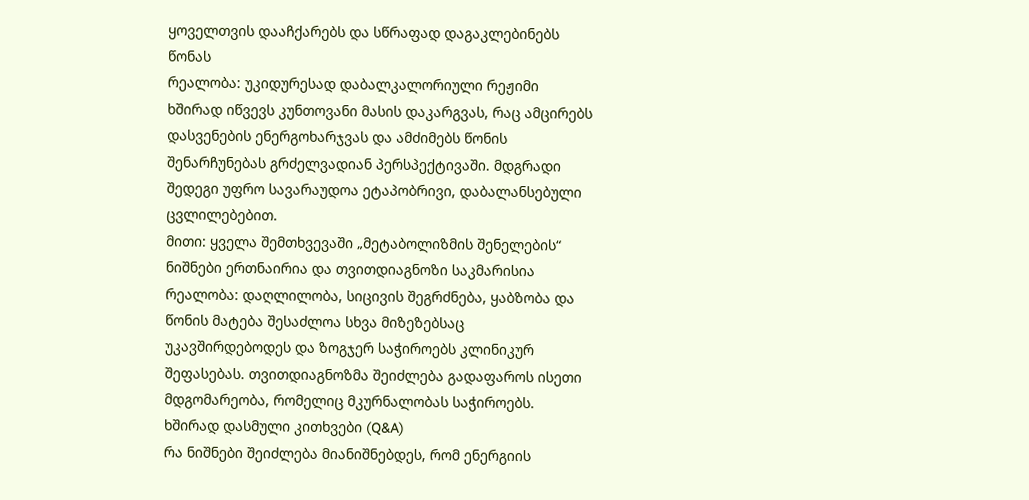ყოველთვის დააჩქარებს და სწრაფად დაგაკლებინებს წონას
რეალობა: უკიდურესად დაბალკალორიული რეჟიმი ხშირად იწვევს კუნთოვანი მასის დაკარგვას, რაც ამცირებს დასვენების ენერგოხარჯვას და ამძიმებს წონის შენარჩუნებას გრძელვადიან პერსპექტივაში. მდგრადი შედეგი უფრო სავარაუდოა ეტაპობრივი, დაბალანსებული ცვლილებებით.
მითი: ყველა შემთხვევაში „მეტაბოლიზმის შენელების“ ნიშნები ერთნაირია და თვითდიაგნოზი საკმარისია
რეალობა: დაღლილობა, სიცივის შეგრძნება, ყაბზობა და წონის მატება შესაძლოა სხვა მიზეზებსაც უკავშირდებოდეს და ზოგჯერ საჭიროებს კლინიკურ შეფასებას. თვითდიაგნოზმა შეიძლება გადაფაროს ისეთი მდგომარეობა, რომელიც მკურნალობას საჭიროებს.
ხშირად დასმული კითხვები (Q&A)
რა ნიშნები შეიძლება მიანიშნებდეს, რომ ენერგიის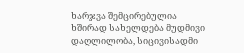ხარჯვა შემცირებულია
ხშირად სახელდება მუდმივი დაღლილობა, სიცივისადმი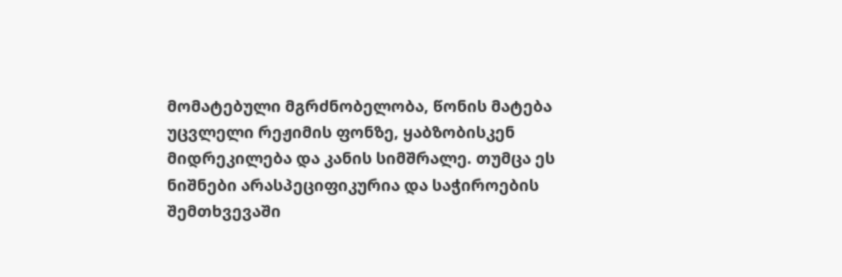მომატებული მგრძნობელობა, წონის მატება უცვლელი რეჟიმის ფონზე, ყაბზობისკენ მიდრეკილება და კანის სიმშრალე. თუმცა ეს ნიშნები არასპეციფიკურია და საჭიროების შემთხვევაში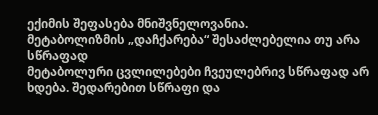ექიმის შეფასება მნიშვნელოვანია.
მეტაბოლიზმის „დაჩქარება“ შესაძლებელია თუ არა სწრაფად
მეტაბოლური ცვლილებები ჩვეულებრივ სწრაფად არ ხდება. შედარებით სწრაფი და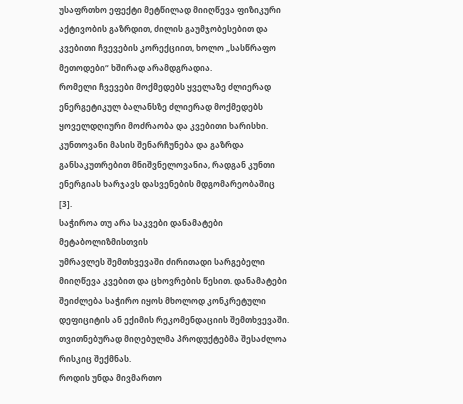უსაფრთხო ეფექტი მეტწილად მიიღწევა ფიზიკური აქტივობის გაზრდით, ძილის გაუმჯობესებით და კვებითი ჩვევების კორექციით, ხოლო „სასწრაფო მეთოდები“ ხშირად არამდგრადია.
რომელი ჩვევები მოქმედებს ყველაზე ძლიერად
ენერგეტიკულ ბალანსზე ძლიერად მოქმედებს ყოველდღიური მოძრაობა და კვებითი ხარისხი. კუნთოვანი მასის შენარჩუნება და გაზრდა განსაკუთრებით მნიშვნელოვანია, რადგან კუნთი ენერგიას ხარჯავს დასვენების მდგომარეობაშიც [3].
საჭიროა თუ არა საკვები დანამატები მეტაბოლიზმისთვის
უმრავლეს შემთხვევაში ძირითადი სარგებელი მიიღწევა კვებით და ცხოვრების წესით. დანამატები შეიძლება საჭირო იყოს მხოლოდ კონკრეტული დეფიციტის ან ექიმის რეკომენდაციის შემთხვევაში. თვითნებურად მიღებულმა პროდუქტებმა შესაძლოა რისკიც შექმნას.
როდის უნდა მივმართო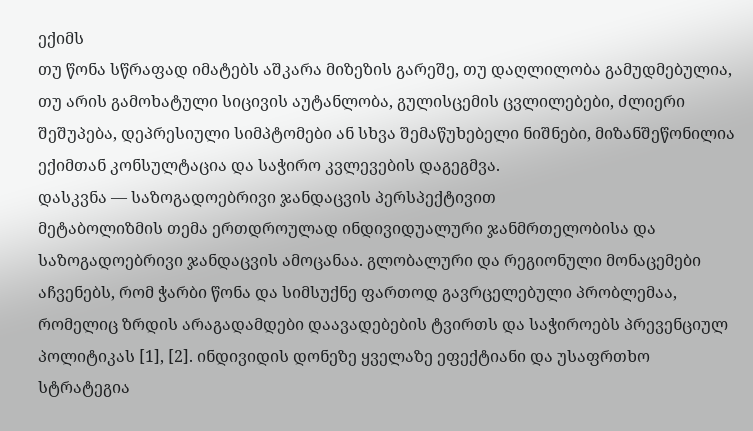ექიმს
თუ წონა სწრაფად იმატებს აშკარა მიზეზის გარეშე, თუ დაღლილობა გამუდმებულია, თუ არის გამოხატული სიცივის აუტანლობა, გულისცემის ცვლილებები, ძლიერი შეშუპება, დეპრესიული სიმპტომები ან სხვა შემაწუხებელი ნიშნები, მიზანშეწონილია ექიმთან კონსულტაცია და საჭირო კვლევების დაგეგმვა.
დასკვნა — საზოგადოებრივი ჯანდაცვის პერსპექტივით
მეტაბოლიზმის თემა ერთდროულად ინდივიდუალური ჯანმრთელობისა და საზოგადოებრივი ჯანდაცვის ამოცანაა. გლობალური და რეგიონული მონაცემები აჩვენებს, რომ ჭარბი წონა და სიმსუქნე ფართოდ გავრცელებული პრობლემაა, რომელიც ზრდის არაგადამდები დაავადებების ტვირთს და საჭიროებს პრევენციულ პოლიტიკას [1], [2]. ინდივიდის დონეზე ყველაზე ეფექტიანი და უსაფრთხო სტრატეგია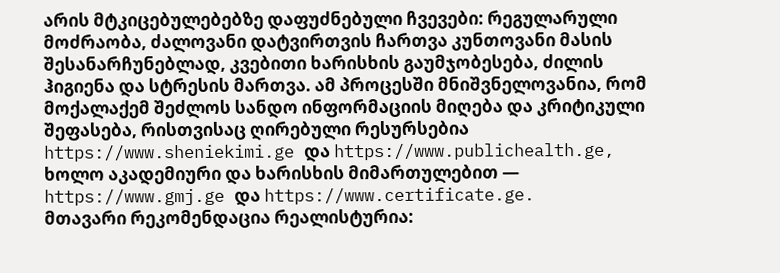არის მტკიცებულებებზე დაფუძნებული ჩვევები: რეგულარული მოძრაობა, ძალოვანი დატვირთვის ჩართვა კუნთოვანი მასის შესანარჩუნებლად, კვებითი ხარისხის გაუმჯობესება, ძილის ჰიგიენა და სტრესის მართვა. ამ პროცესში მნიშვნელოვანია, რომ მოქალაქემ შეძლოს სანდო ინფორმაციის მიღება და კრიტიკული შეფასება, რისთვისაც ღირებული რესურსებია https://www.sheniekimi.ge და https://www.publichealth.ge, ხოლო აკადემიური და ხარისხის მიმართულებით — https://www.gmj.ge და https://www.certificate.ge.
მთავარი რეკომენდაცია რეალისტურია: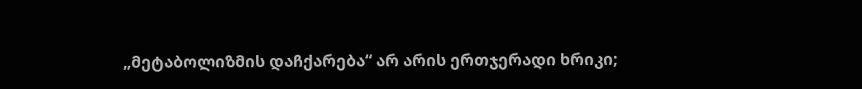„მეტაბოლიზმის დაჩქარება“ არ არის ერთჯერადი ხრიკი;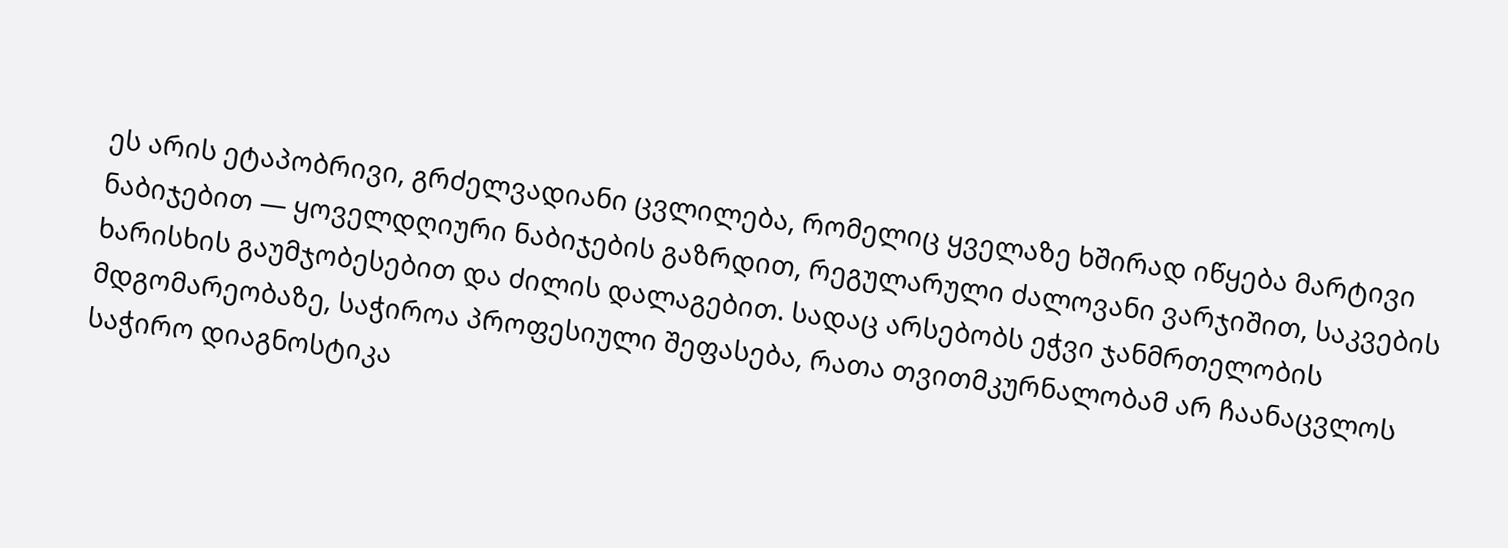ეს არის ეტაპობრივი, გრძელვადიანი ცვლილება, რომელიც ყველაზე ხშირად იწყება მარტივი ნაბიჯებით — ყოველდღიური ნაბიჯების გაზრდით, რეგულარული ძალოვანი ვარჯიშით, საკვების ხარისხის გაუმჯობესებით და ძილის დალაგებით. სადაც არსებობს ეჭვი ჯანმრთელობის მდგომარეობაზე, საჭიროა პროფესიული შეფასება, რათა თვითმკურნალობამ არ ჩაანაცვლოს საჭირო დიაგნოსტიკა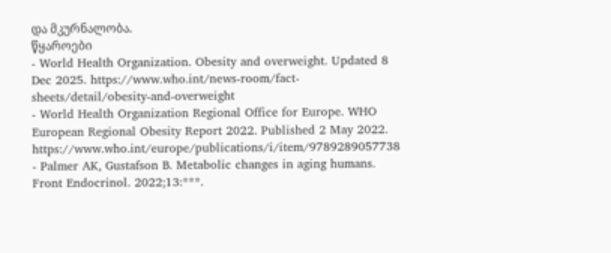და მკურნალობა.
წყაროები
- World Health Organization. Obesity and overweight. Updated 8 Dec 2025. https://www.who.int/news-room/fact-sheets/detail/obesity-and-overweight
- World Health Organization Regional Office for Europe. WHO European Regional Obesity Report 2022. Published 2 May 2022. https://www.who.int/europe/publications/i/item/9789289057738
- Palmer AK, Gustafson B. Metabolic changes in aging humans. Front Endocrinol. 2022;13:***.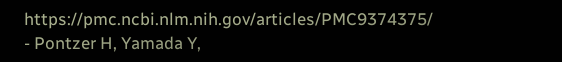https://pmc.ncbi.nlm.nih.gov/articles/PMC9374375/
- Pontzer H, Yamada Y,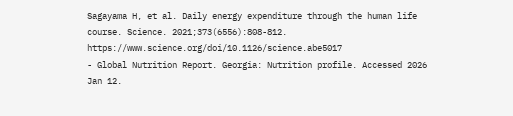Sagayama H, et al. Daily energy expenditure through the human life course. Science. 2021;373(6556):808-812. https://www.science.org/doi/10.1126/science.abe5017
- Global Nutrition Report. Georgia: Nutrition profile. Accessed 2026 Jan 12.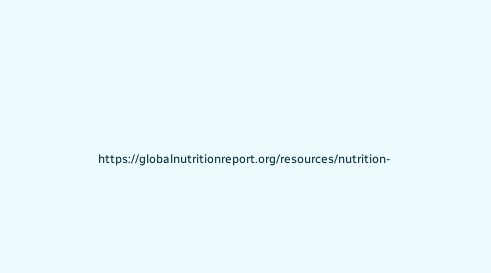https://globalnutritionreport.org/resources/nutrition-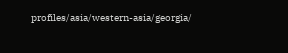profiles/asia/western-asia/georgia/